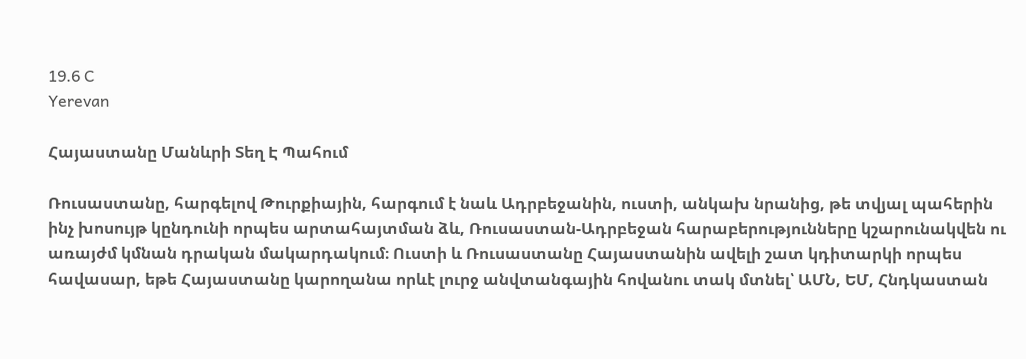19.6 C
Yerevan

Հայաստանը Մանևրի Տեղ Է Պահում

Ռուսաստանը, հարգելով Թուրքիային, հարգում է նաև Ադրբեջանին, ուստի, անկախ նրանից, թե տվյալ պահերին ինչ խոսույթ կընդունի որպես արտահայտման ձև, Ռուսաստան-Ադրբեջան հարաբերությունները կշարունակվեն ու առայժմ կմնան դրական մակարդակում։ Ուստի և Ռուսաստանը Հայաստանին ավելի շատ կդիտարկի որպես հավասար, եթե Հայաստանը կարողանա որևէ լուրջ անվտանգային հովանու տակ մտնել՝ ԱՄՆ, ԵՄ, Հնդկաստան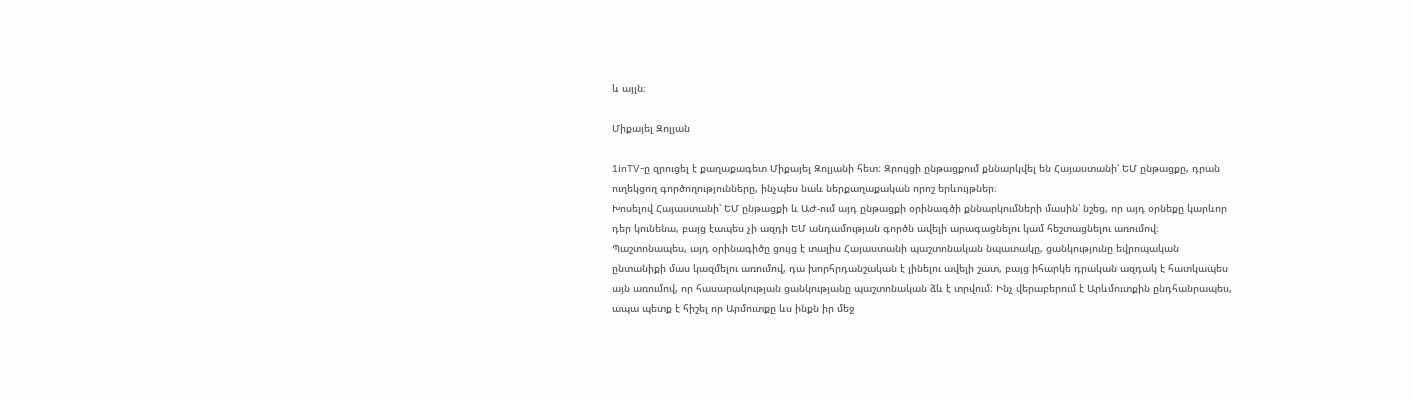և այլն։

Միքայել Զոլյան

1inTV‑ը զրուցել է քաղաքագետ Միքայել Զոլյանի հետ։ Զրույցի ընթացքում քննարկվել են Հայաստանի՝ ԵՄ ընթացքը, դրան ուղեկցող գործողությունները, ինչպես նաև ներքաղաքական որոշ երևույթներ։
Խոսելով Հայաստանի՝ ԵՄ ընթացքի և ԱԺ-ում այդ ընթացքի օրինագծի քննարկումների մասին՝ նշեց, որ այդ օրնեքը կարևոր դեր կունենա, բայց էապես չի ազդի ԵՄ անդամության գործն ավելի արագացնելու կամ հեշտացնելու առումով։ Պաշտոնապես, այդ օրինագիծը ցույց է տալիս Հայաստանի պաշտոնական նպատակը, ցանկությունը եվրոպական ընտանիքի մաս կազմելու առումով, դա խորհրդանշական է լինելու ավելի շատ, բայց իհարկե դրական ազդակ է հատկապես այն առումով, որ հասարակության ցանկությանը պաշտոնական ձև է տրվում։ Ինչ վերաբերում է Արևմուտքին ընդհանրապես, ապա պետք է հիշել որ Արմուտքը ևս ինքն իր մեջ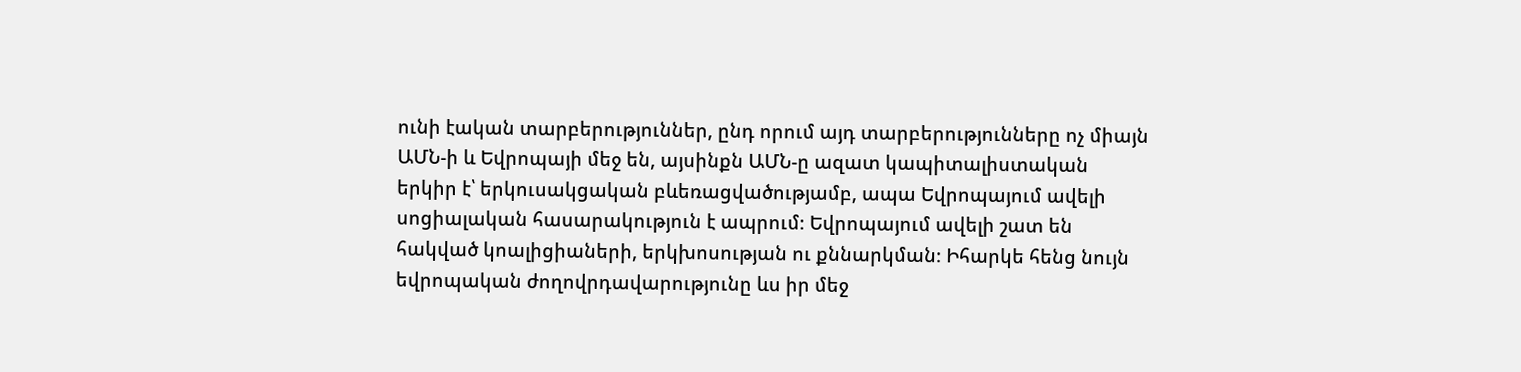ունի էական տարբերություններ, ընդ որում այդ տարբերությունները ոչ միայն ԱՄՆ‑ի և Եվրոպայի մեջ են, այսինքն ԱՄՆ‑ը ազատ կապիտալիստական երկիր է՝ երկուսակցական բևեռացվածությամբ, ապա Եվրոպայում ավելի սոցիալական հասարակություն է ապրում։ Եվրոպայում ավելի շատ են հակված կոալիցիաների, երկխոսության ու քննարկման։ Իհարկե հենց նույն եվրոպական ժողովրդավարությունը ևս իր մեջ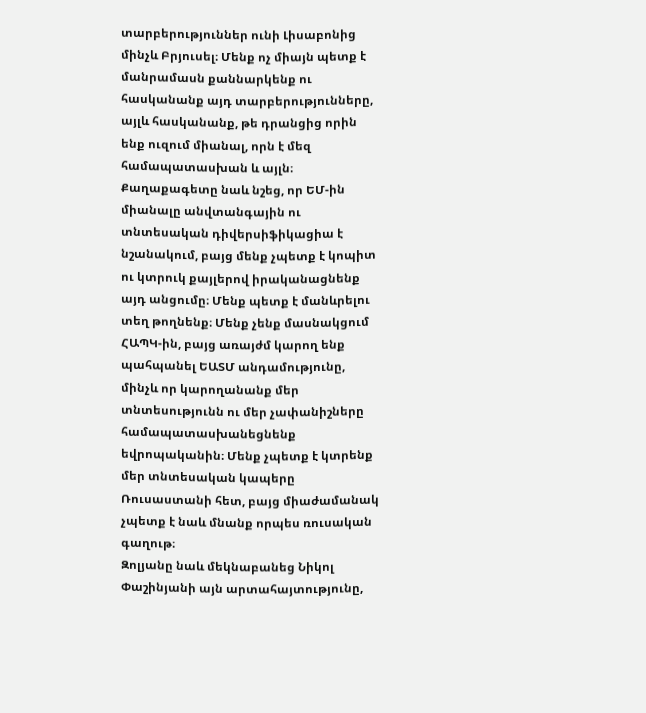տարբերություններ ունի Լիսաբոնից մինչև Բրյուսել։ Մենք ոչ միայն պետք է մանրամասն քաննարկենք ու հասկանանք այդ տարբերությունները, այլև հասկանանք, թե դրանցից որին ենք ուզում միանալ, որն է մեզ համապատասխան և այլն։
Քաղաքագետը նաև նշեց, որ ԵՄ-ին միանալը անվտանգային ու տնտեսական դիվերսիֆիկացիա է նշանակում, բայց մենք չպետք է կոպիտ ու կտրուկ քայլերով իրականացնենք այդ անցումը։ Մենք պետք է մանևրելու տեղ թողնենք։ Մենք չենք մասնակցում ՀԱՊԿ-ին, բայց առայժմ կարող ենք պահպանել ԵԱՏՄ անդամությունը, մինչև որ կարողանանք մեր տնտեսությունն ու մեր չափանիշները համապատասխանեցնենք եվրոպականին։ Մենք չպետք է կտրենք մեր տնտեսական կապերը Ռուսաստանի հետ, բայց միաժամանակ չպետք է նաև մնանք որպես ռուսական գաղութ։
Զոլյանը նաև մեկնաբանեց Նիկոլ Փաշինյանի այն արտահայտությունը,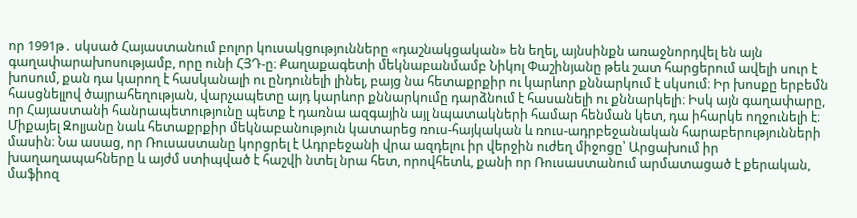որ 1991թ․ սկսած Հայաստանում բոլոր կուսակցությունները «դաշնակցական» են եղել, այնսինքն առաջնորդվել են այն գաղափարախոսությամբ, որը ունի ՀՅԴ‑ը։ Քաղաքագետի մեկնաբանմամբ Նիկոլ Փաշինյանը թեև շատ հարցերում ավելի սուր է խոսում, քան դա կարող է հասկանալի ու ընդունելի լինել, բայց նա հետաքրքիր ու կարևոր քննարկում է սկսում։ Իր խոսքը երբեմն հասցնելլով ծայրահեղության, վարչապետը այդ կարևոր քննարկումը դարձնում է հասանելի ու քննարկելի։ Իսկ այն գաղափարը, որ Հայաստանի հանրապետությունը պետք է դառնա ազգային այլ նպատակների համար հենման կետ, դա իհարկե ողջունելի է։
Միքայել Զոլյանը նաև հետաքրքիր մեկնաբանություն կատարեց ռուս-հայկական և ռուս-ադրբեջանական հարաբերությունների մասին։ Նա ասաց, որ Ռուսաստանը կորցրել է Ադրբեջանի վրա ազդելու իր վերջին ուժեղ միջոցը՝ Արցախում իր խաղաղապահները և այժմ ստիպված է հաշվի նտել նրա հետ, որովհետև, քանի որ Ռուսաստանում արմատացած է քերական, մաֆիոզ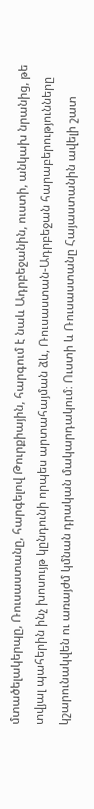մտածելակերպը, Ռուսաստանը, հարգելով Թուրքիային, հարգում է նաև Ադրբեջանին, ուստի, անկախ նրանից, թե տվյալ պահերին ինչ խոսույթ կընդունի որպես արտահայման ձև, Ռուսաստան-Ադրբեջան հարաբերությունները կշարունակվեն ու առայժմ կմնան դրական մակարդակում։ Ուստի և Ռուսաստանը Հայաստանին ավելի շատ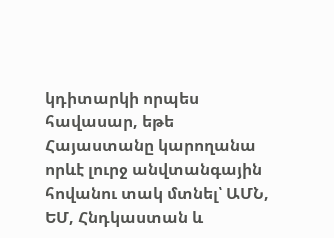կդիտարկի որպես հավասար, եթե Հայաստանը կարողանա որևէ լուրջ անվտանգային հովանու տակ մտնել՝ ԱՄՆ, ԵՄ, Հնդկաստան և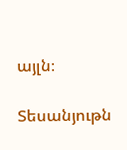այլն։

Տեսանյութն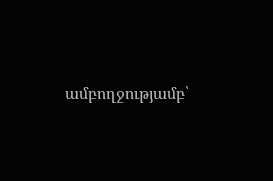ամբողջությամբ՝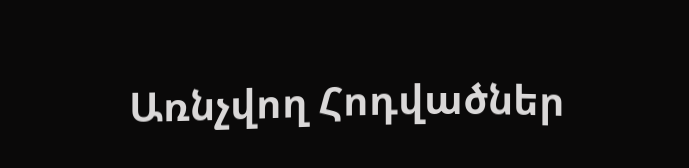Առնչվող Հոդվածներ